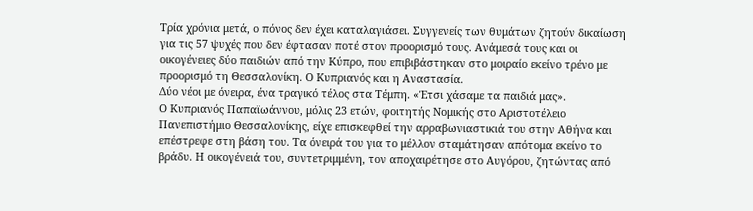Τρία χρόνια μετά, ο πόνος δεν έχει καταλαγιάσει. Συγγενείς των θυμάτων ζητούν δικαίωση για τις 57 ψυχές που δεν έφτασαν ποτέ στον προορισμό τους. Ανάμεσά τους και οι οικογένειες δύο παιδιών από την Κύπρο, που επιβιβάστηκαν στο μοιραίο εκείνο τρένο με προορισμό τη Θεσσαλονίκη. Ο Κυπριανός και η Αναστασία.
Δύο νέοι με όνειρα, ένα τραγικό τέλος στα Τέμπη. «Έτσι χάσαμε τα παιδιά μας».
Ο Κυπριανός Παπαϊωάννου, μόλις 23 ετών, φοιτητής Νομικής στο Αριστοτέλειο Πανεπιστήμιο Θεσσαλονίκης, είχε επισκεφθεί την αρραβωνιαστικιά του στην Αθήνα και επέστρεφε στη βάση του. Τα όνειρά του για το μέλλον σταμάτησαν απότομα εκείνο το βράδυ. Η οικογένειά του, συντετριμμένη, τον αποχαιρέτησε στο Αυγόρου, ζητώντας από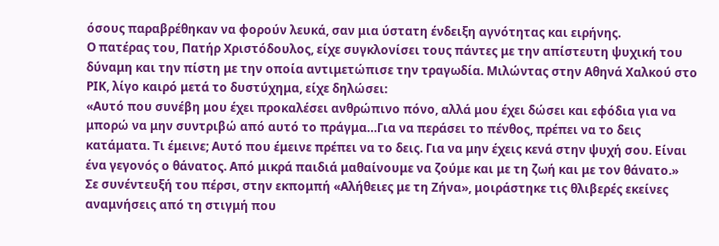όσους παραβρέθηκαν να φορούν λευκά, σαν μια ύστατη ένδειξη αγνότητας και ειρήνης.
Ο πατέρας του, Πατήρ Χριστόδουλος, είχε συγκλονίσει τους πάντες με την απίστευτη ψυχική του δύναμη και την πίστη με την οποία αντιμετώπισε την τραγωδία. Μιλώντας στην Αθηνά Χαλκού στο ΡΙΚ, λίγο καιρό μετά το δυστύχημα, είχε δηλώσει:
«Αυτό που συνέβη μου έχει προκαλέσει ανθρώπινο πόνο, αλλά μου έχει δώσει και εφόδια για να μπορώ να μην συντριβώ από αυτό το πράγμα…Για να περάσει το πένθος, πρέπει να το δεις κατάματα. Τι έμεινε; Αυτό που έμεινε πρέπει να το δεις. Για να μην έχεις κενά στην ψυχή σου. Είναι ένα γεγονός ο θάνατος. Από μικρά παιδιά μαθαίνουμε να ζούμε και με τη ζωή και με τον θάνατο.»
Σε συνέντευξή του πέρσι, στην εκπομπή «Αλήθειες με τη Ζήνα», μοιράστηκε τις θλιβερές εκείνες αναμνήσεις από τη στιγμή που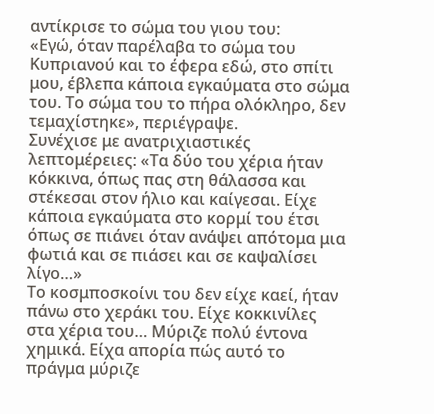αντίκρισε το σώμα του γιου του:
«Εγώ, όταν παρέλαβα το σώμα του Κυπριανού και το έφερα εδώ, στο σπίτι μου, έβλεπα κάποια εγκαύματα στο σώμα του. Το σώμα του το πήρα ολόκληρο, δεν τεμαχίστηκε», περιέγραψε.
Συνέχισε με ανατριχιαστικές λεπτομέρειες: «Τα δύο του χέρια ήταν κόκκινα, όπως πας στη θάλασσα και στέκεσαι στον ήλιο και καίγεσαι. Είχε κάποια εγκαύματα στο κορμί του έτσι όπως σε πιάνει όταν ανάψει απότομα μια φωτιά και σε πιάσει και σε καψαλίσει λίγο…»
Το κοσμποσκοίνι του δεν είχε καεί, ήταν πάνω στο χεράκι του. Είχε κοκκινίλες στα χέρια του… Μύριζε πολύ έντονα χημικά. Είχα απορία πώς αυτό το πράγμα μύριζε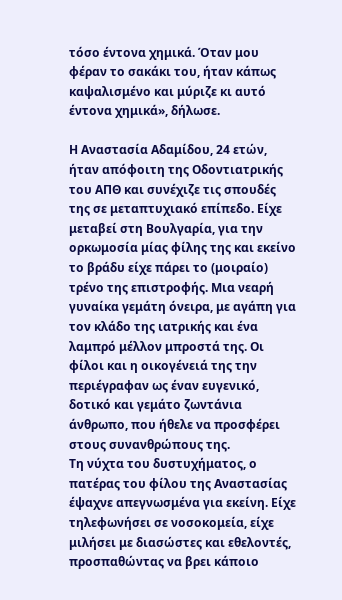τόσο έντονα χημικά. Όταν μου φέραν το σακάκι του, ήταν κάπως καψαλισμένο και μύριζε κι αυτό έντονα χημικά», δήλωσε.

Η Αναστασία Αδαμίδου, 24 ετών, ήταν απόφοιτη της Οδοντιατρικής του ΑΠΘ και συνέχιζε τις σπουδές της σε μεταπτυχιακό επίπεδο. Είχε μεταβεί στη Βουλγαρία, για την ορκωμοσία μίας φίλης της και εκείνο το βράδυ είχε πάρει το (μοιραίο) τρένο της επιστροφής. Μια νεαρή γυναίκα γεμάτη όνειρα, με αγάπη για τον κλάδο της ιατρικής και ένα λαμπρό μέλλον μπροστά της. Οι φίλοι και η οικογένειά της την περιέγραφαν ως έναν ευγενικό, δοτικό και γεμάτο ζωντάνια άνθρωπο, που ήθελε να προσφέρει στους συνανθρώπους της.
Τη νύχτα του δυστυχήματος, ο πατέρας του φίλου της Αναστασίας έψαχνε απεγνωσμένα για εκείνη. Είχε τηλεφωνήσει σε νοσοκομεία, είχε μιλήσει με διασώστες και εθελοντές, προσπαθώντας να βρει κάποιο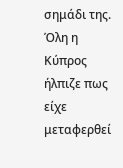σημάδι της. Όλη η Κύπρος ήλπιζε πως είχε μεταφερθεί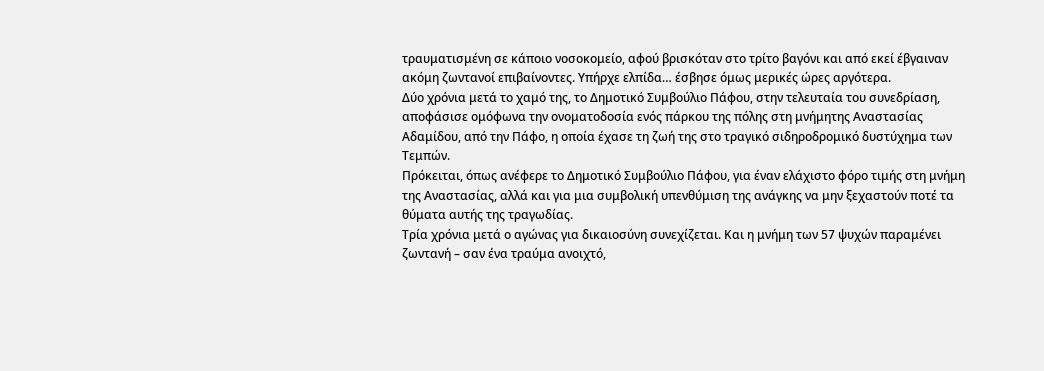τραυματισμένη σε κάποιο νοσοκομείο, αφού βρισκόταν στο τρίτο βαγόνι και από εκεί έβγαιναν ακόμη ζωντανοί επιβαίνοντες. Υπήρχε ελπίδα… έσβησε όμως μερικές ώρες αργότερα.
Δύο χρόνια μετά το χαμό της, το Δημοτικό Συμβούλιο Πάφου, στην τελευταία του συνεδρίαση, αποφάσισε ομόφωνα την ονοματοδοσία ενός πάρκου της πόλης στη μνήμητης Αναστασίας Αδαμίδου, από την Πάφο, η οποία έχασε τη ζωή της στο τραγικό σιδηροδρομικό δυστύχημα των Τεμπών.
Πρόκειται, όπως ανέφερε το Δημοτικό Συμβούλιο Πάφου, για έναν ελάχιστο φόρο τιμής στη μνήμη της Αναστασίας, αλλά και για μια συμβολική υπενθύμιση της ανάγκης να μην ξεχαστούν ποτέ τα θύματα αυτής της τραγωδίας.
Τρία χρόνια μετά ο αγώνας για δικαιοσύνη συνεχίζεται. Και η μνήμη των 57 ψυχών παραμένει ζωντανή – σαν ένα τραύμα ανοιχτό,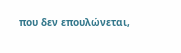που δεν επουλώνεται,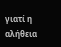γιατί η αλήθεια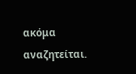ακόμα αναζητείται.